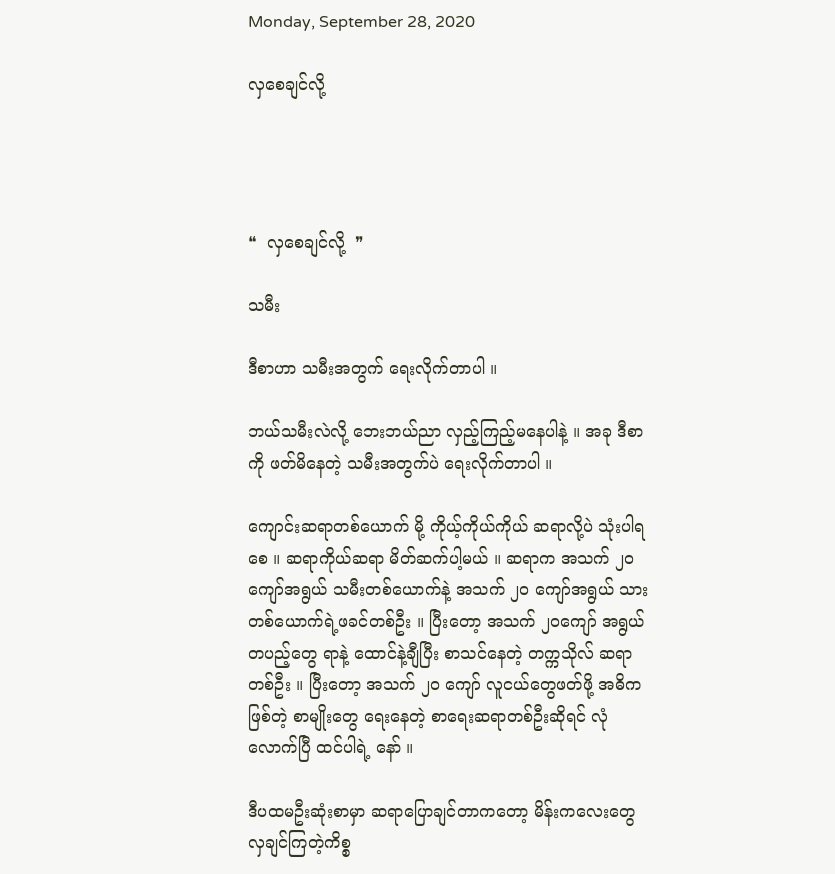Monday, September 28, 2020

လှစေချင်လို့




❝  လှစေချင်လို့  ❞

သမီး

ဒီစာဟာ သမီးအတွက် ရေးလိုက်တာပါ ။

ဘယ်သမီးလဲလို့ ဘေးဘယ်ညာ လှည့်ကြည့်မနေပါနဲ့ ။ အခု ဒီစာကို ဖတ်မိနေတဲ့ သမီးအတွက်ပဲ ရေးလိုက်တာပါ ။

ကျောင်းဆရာတစ်ယောက် မို့ ကိုယ့်ကိုယ်ကိုယ် ဆရာလို့ပဲ သုံးပါရစေ ။ ဆရာကိုယ်ဆရာ မိတ်ဆက်ပါ့မယ် ။ ဆရာက အသက် ၂၀ ကျော်အရွယ် သမီးတစ်ယောက်နဲ့ အသက် ၂၀ ကျော်အရွယ် သားတစ်ယောက်ရဲ့ဖခင်တစ်ဦး ။ ပြီးတော့ အသက် ၂၀ကျော် အရွယ် တပည့်တွေ ရာနဲ့ ထောင်နဲ့ချီပြီး စာသင်နေတဲ့ တက္ကသိုလ် ဆရာတစ်ဦး ။ ပြီးတော့ အသက် ၂၀ ကျော် လူငယ်တွေဖတ်ဖို့ အဓိကဖြစ်တဲ့ စာမျိုးတွေ ရေးနေတဲ့ စာရေးဆရာတစ်ဦးဆိုရင် လုံလောက်ပြီ ထင်ပါရဲ့ နော် ။

ဒီပထမဦးဆုံးစာမှာ ဆရာပြောချင်တာကတော့ မိန်းကလေးတွေ  လှချင်ကြတဲ့ကိစ္စ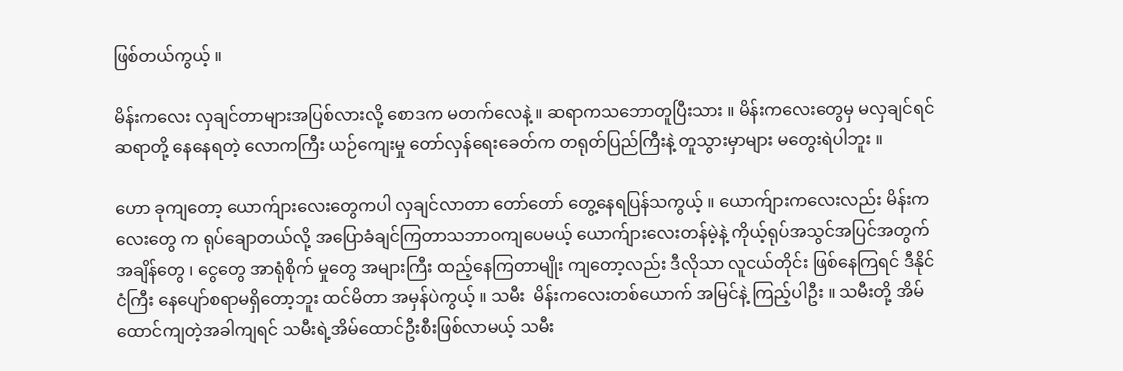ဖြစ်တယ်ကွယ့် ။

မိန်းကလေး လှချင်တာများအပြစ်လားလို့ စောဒက မတက်လေနဲ့ ။ ဆရာကသဘောတူပြီးသား ။ မိန်းကလေးတွေမှ မလှချင်ရင် ဆရာတို့ နေနေရတဲ့ လောကကြီး ယဉ်ကျေးမှု တော်လှန်ရေးခေတ်က တရုတ်ပြည်ကြီးနဲ့ တူသွားမှာများ မတွေးရဲပါဘူး ။

ဟော ခုကျတော့ ယောက်ျားလေးတွေကပါ လှချင်လာတာ တော်တော် တွေ့နေရပြန်သကွယ့် ။ ယောက်ျားကလေးလည်း မိန်းကလေးတွေ က ရုပ်ချောတယ်လို့ အပြောခံချင်ကြတာသဘာဝကျပေမယ့် ယောက်ျားလေးတန်မဲ့နဲ့ ကိုယ့်ရုပ်အသွင်အပြင်အတွက် အချိန်တွေ ၊ ငွေတွေ အာရုံစိုက် မှုတွေ အများကြီး ထည့်နေကြတာမျိုး ကျတော့လည်း ဒီလိုသာ လူငယ်တိုင်း ဖြစ်နေကြရင် ဒီနိုင်ငံကြီး နေပျော်စရာမရှိတော့ဘူး ထင်မိတာ အမှန်ပဲကွယ့် ။ သမီး  မိန်းကလေးတစ်ယောက် အမြင်နဲ့ ကြည့်ပါဦး ။ သမီးတို့ အိမ်ထောင်ကျတဲ့အခါကျရင် သမီးရဲ့အိမ်ထောင်ဦးစီးဖြစ်လာမယ့် သမီး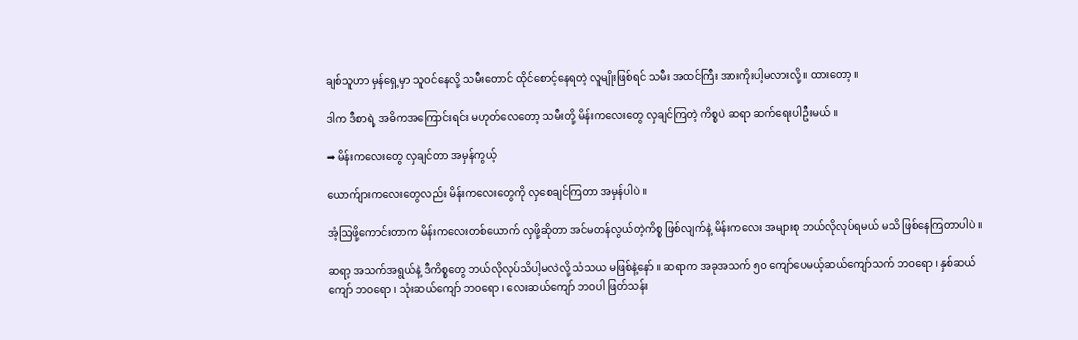ချစ်သူဟာ မှန်ရှေ့မှာ သူဝင်နေလို့ သမီးတောင် ထိုင်စောင့်နေရတဲ့ လူမျိုးဖြစ်ရင် သမီး အထင်ကြီး အားကိုးပါ့မလားလို့ ။ ထားတော့ ။

ဒါက ဒီစာရဲ့ အဓိကအကြောင်းရင်း မဟုတ်လေတော့ သမီးတို့ မိန်းကလေးတွေ လှချင်ကြတဲ့ ကိစ္စပဲ ဆရာ ဆက်ရေးပါဦးမယ် ။

➡ မိန်းကလေးတွေ လှချင်တာ အမှန်ကွယ့်

ယောက်ျားကလေးတွေလည်း မိန်းကလေးတွေကို လှစေချင်ကြတာ အမှန်ပါပဲ ။

အံ့ဩဖို့ကောင်းတာက မိန်းကလေးတစ်ယောက် လှဖို့ဆိုတာ အင်မတန်လွယ်တဲ့ကိစ္စ ဖြစ်လျက်နဲ့ မိန်းကလေး အများစု ဘယ်လိုလုပ်ရမယ် မသိ ဖြစ်နေကြတာပါပဲ ။

ဆရာ့ အသက်အရွယ်နဲ့ ဒီကိစ္စတွေ ဘယ်လိုလုပ်သိပါ့မလဲလို့ သံသယ မဖြစ်နဲ့နော် ။ ဆရာက အခုအသက် ၅၀ ကျော်ပေမယ့်ဆယ်ကျော်သက် ဘဝရော ၊ နှစ်ဆယ်ကျော် ဘဝရော ၊ သုံးဆယ်ကျော် ဘဝရော ၊ လေးဆယ်ကျော် ဘဝပါ ဖြတ်သန်း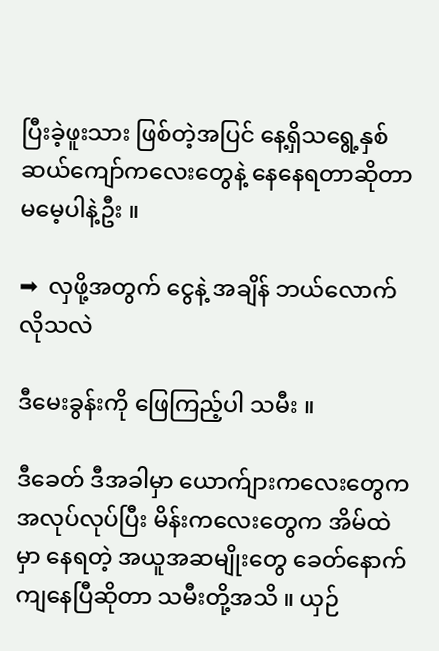ပြီးခဲ့ဖူးသား ဖြစ်တဲ့အပြင် နေ့ရှိသရွေ့နှစ်ဆယ်ကျော်ကလေးတွေနဲ့ နေနေရတာဆိုတာ မမေ့ပါနဲ့ဦး ။

➡  လှဖို့အတွက် ငွေနဲ့ အချိန် ဘယ်လောက်လိုသလဲ

ဒီမေးခွန်းကို ဖြေကြည့်ပါ သမီး ။

ဒီခေတ် ဒီအခါမှာ ယောက်ျားကလေးတွေက အလုပ်လုပ်ပြီး မိန်းကလေးတွေက အိမ်ထဲမှာ နေရတဲ့ အယူအဆမျိုးတွေ ခေတ်နောက်ကျနေပြီဆိုတာ သမီးတို့အသိ ။ ယှဉ်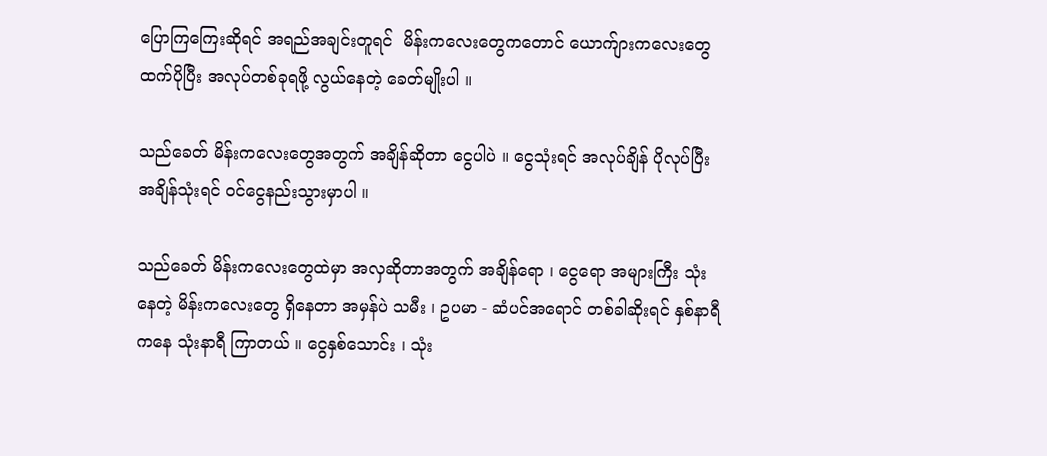ပြောကြကြေးဆိုရင် အရည်အချင်းတူရင်  မိန်းကလေးတွေကတောင် ယောက်ျားကလေးတွေထက်ပိုပြီး အလုပ်တစ်ခုရဖို့ လွယ်နေတဲ့ ခေတ်မျိုးပါ ။

သည်ခေတ် မိန်းကလေးတွေအတွက် အချိန်ဆိုတာ ငွေပါပဲ ။ ငွေသုံးရင် အလုပ်ချိန် ပိုလုပ်ပြီး အချိန်သုံးရင် ဝင်ငွေနည်းသွားမှာပါ ။

သည်ခေတ် မိန်းကလေးတွေထဲမှာ အလှဆိုတာအတွက် အချိန်ရော ၊ ငွေရော အများကြီး သုံးနေတဲ့ မိန်းကလေးတွေ ရှိနေတာ အမှန်ပဲ သမီး ၊ ဥပမာ - ဆံပင်အရောင် တစ်ခါဆိုးရင် နှစ်နာရီ ကနေ သုံးနာရီ ကြာတယ် ။ ငွေနှစ်သောင်း ၊ သုံး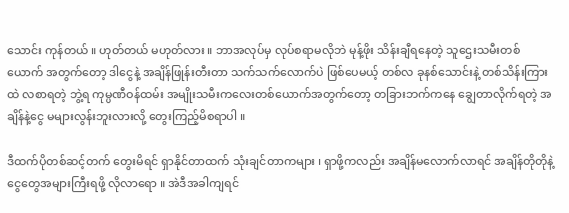သောင်း ကုန်တယ် ။ ဟုတ်တယ် မဟုတ်လား ။ ဘာအလုပ်မှ လုပ်စရာမလိုဘဲ မုန့်ဖိုး သိန်းချီရနေတဲ့ သူဌေးသမီးတစ်ယောက် အတွက်တော့ ဒါငွေနဲ့ အချိန်ဖြုန်းတီးတာ သက်သက်လောက်ပဲ ဖြစ်ပေမယ့် တစ်လ ခုနစ်သောင်းနဲ့ တစ်သိန်းကြားထဲ လစာရတဲ့ ဘွဲ့ရ ကုမ္ပဏီဝန်ထမ်း အမျိုးသမီးကလေးတစ်ယောက်အတွက်တော့ တခြားဘက်ကနေ ချွေတာလိုက်ရတဲ့ အချိန်နဲ့ငွေ မများလွန်းဘူးလားလို့ တွေးကြည့်မိစရာပါ ။

ဒီထက်ပိုတစ်ဆင့်တက် တွေးမိရင် ရှာနိုင်တာထက် သုံးချင်တာကများ ၊ ရှာဖို့ကလည်း အချိန်မလောက်လာရင် အချိန်တိုတိုနဲ့ ငွေတွေအများကြီးရဖို့ လိုလာရော ။ အဲဒီအခါကျရင်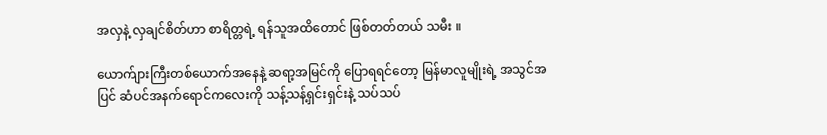အလှနဲ့ လှချင်စိတ်ဟာ စာရိတ္တရဲ့ ရန်သူအထိတောင် ဖြစ်တတ်တယ် သမီး ။

ယောက်ျားကြီးတစ်ယောက်အနေနဲ့ ဆရာ့အမြင်ကို ပြောရရင်တော့ မြန်မာလူမျိုးရဲ့ အသွင်အပြင် ဆံပင်အနက်ရောင်ကလေးကို သန့်သန့်ရှင်းရှင်းနဲ့ သပ်သပ်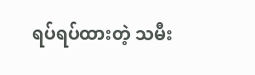ရပ်ရပ်ထားတဲ့ သမီး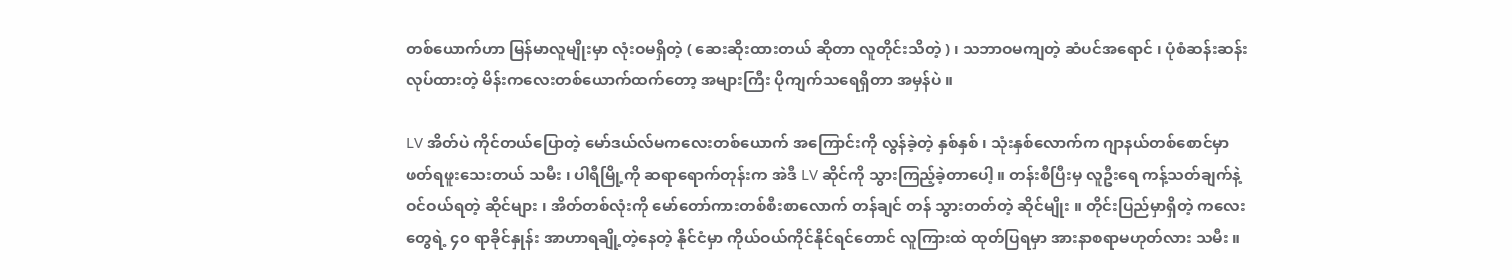တစ်ယောက်ဟာ မြန်မာလူမျိုးမှာ လုံးဝမရှိတဲ့ ( ဆေးဆိုးထားတယ် ဆိုတာ လူတိုင်းသိတဲ့ ) ၊ သဘာဝမကျတဲ့ ဆံပင်အရောင် ၊ ပုံစံဆန်းဆန်း လုပ်ထားတဲ့ မိန်းကလေးတစ်ယောက်ထက်တော့ အများကြီး ပိုကျက်သရေရှိတာ အမှန်ပဲ ။

LV အိတ်ပဲ ကိုင်တယ်ပြောတဲ့ မော်ဒယ်လ်မကလေးတစ်ယောက် အကြောင်းကို လွန်ခဲ့တဲ့ နှစ်နှစ် ၊ သုံးနှစ်လောက်က ဂျာနယ်တစ်စောင်မှာ ဖတ်ရဖူးသေးတယ် သမီး ၊ ပါရီမြို့ကို ဆရာရောက်တုန်းက အဲဒီ LV ဆိုင်ကို သွားကြည့်ခဲ့တာပေါ့ ။ တန်းစီပြီးမှ လူဦးရေ ကန့်သတ်ချက်နဲ့ ဝင်ဝယ်ရတဲ့ ဆိုင်များ ၊ အိတ်တစ်လုံးကို မော်တော်ကားတစ်စီးစာလောက် တန်ချင် တန် သွားတတ်တဲ့ ဆိုင်မျိုး ။ တိုင်းပြည်မှာရှိတဲ့ ကလေးတွေရဲ့ ၄၀ ရာခိုင်နှုန်း အာဟာရချို့တဲ့နေတဲ့ နိုင်ငံမှာ ကိုယ်ဝယ်ကိုင်နိုင်ရင်တောင် လူကြားထဲ ထုတ်ပြရမှာ အားနာစရာမဟုတ်လား သမီး ။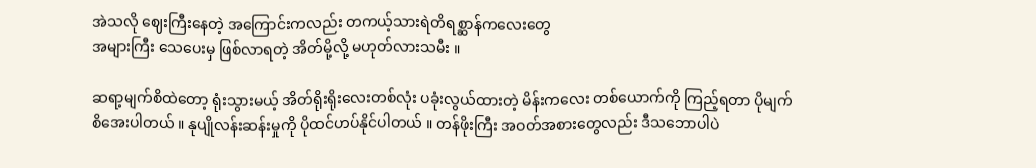အဲသလို ဈေးကြီးနေတဲ့ အကြောင်းကလည်း တကယ့်သားရဲတိရစ္ဆာန်ကလေးတွေ
အများကြီး သေပေးမှ ဖြစ်လာရတဲ့ အိတ်မို့လို့ မဟုတ်လားသမီး ။

ဆရာ့မျက်စိထဲတော့ ရုံးသွားမယ့် အိတ်ရိုးရိုးလေးတစ်လုံး ပခုံးလွယ်ထားတဲ့ မိန်းကလေး တစ်ယောက်ကို ကြည့်ရတာ ပိုမျက်စိအေးပါတယ် ။ နုပျိုလန်းဆန်းမှုကို ပိုထင်ဟပ်နိုင်ပါတယ် ။ တန်ဖိုးကြီး အဝတ်အစားတွေလည်း ဒီသဘောပါပဲ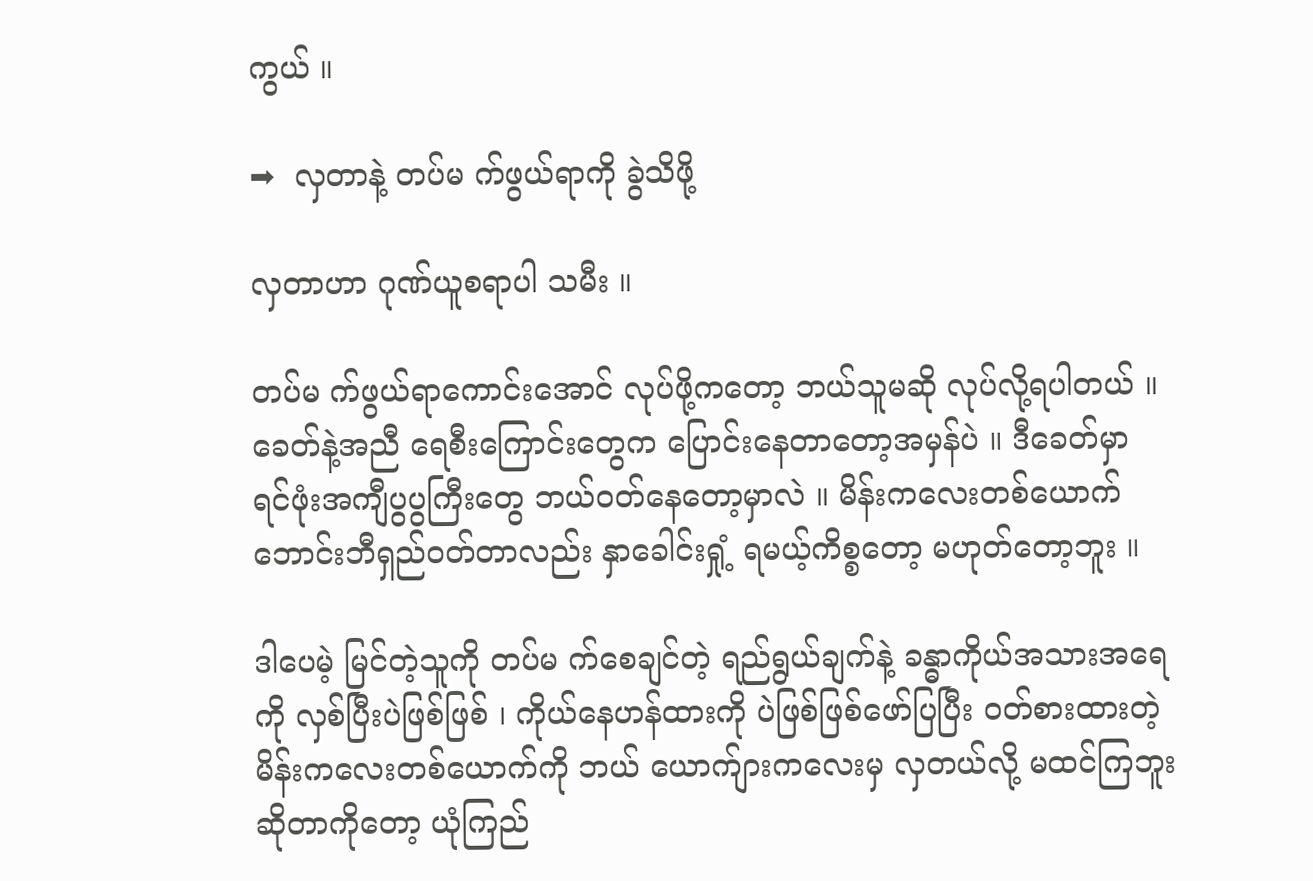ကွယ် ။

➡  လှတာနဲ့ တပ်မ က်ဖွယ်ရာကို ခွဲသိဖို့

လှတာဟာ ဂုဏ်ယူစရာပါ သမီး ။

တပ်မ က်ဖွယ်ရာကောင်းအောင် လုပ်ဖို့ကတော့ ဘယ်သူမဆို လုပ်လို့ရပါတယ် ။ ခေတ်နဲ့အညီ ရေစီးကြောင်းတွေက ပြောင်းနေတာတော့အမှန်ပဲ ။ ဒီခေတ်မှာ ရင်ဖုံးအကျီပွပွကြီးတွေ ဘယ်ဝတ်နေတော့မှာလဲ ။ မိန်းကလေးတစ်ယောက် ဘောင်းဘီရှည်ဝတ်တာလည်း နှာခေါင်းရှုံ့ ရမယ့်ကိစ္စတော့ မဟုတ်တော့ဘူး ။

ဒါပေမဲ့ မြင်တဲ့သူကို တပ်မ က်စေချင်တဲ့ ရည်ရွယ်ချက်နဲ့ ခန္ဓာကိုယ်အသားအရေကို လှစ်ပြီးပဲဖြစ်ဖြစ် ၊ ကိုယ်နေဟန်ထားကို ပဲဖြစ်ဖြစ်ဖော်ပြပြီး ဝတ်စားထားတဲ့ မိန်းကလေးတစ်ယောက်ကို ဘယ် ယောက်ျားကလေးမှ လှတယ်လို့ မထင်ကြဘူး ဆိုတာကိုတော့ ယုံကြည်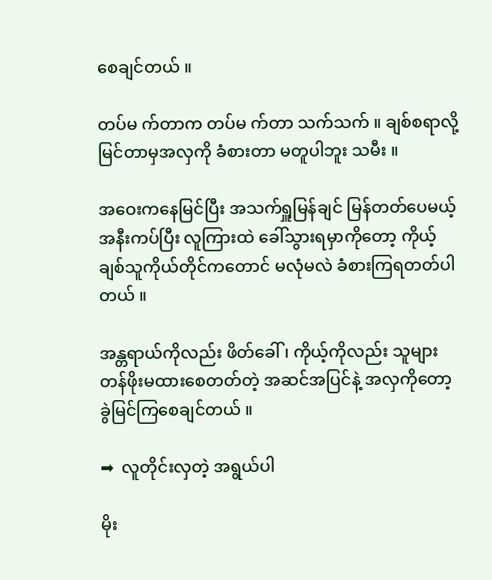စေချင်တယ် ။

တပ်မ က်တာက တပ်မ က်တာ သက်သက် ။ ချစ်စရာလို့ မြင်တာမှအလှကို ခံစားတာ မတူပါဘူး သမီး ။

အဝေးကနေမြင်ပြီး အသက်ရှူမြန်ချင် မြန်တတ်ပေမယ့် အနီးကပ်ပြီး လူကြားထဲ ခေါ်သွားရမှာကိုတော့ ကိုယ့်ချစ်သူကိုယ်တိုင်ကတောင် မလုံမလဲ ခံစားကြရတတ်ပါတယ် ။

အန္တရာယ်ကိုလည်း ဖိတ်ခေါ် ၊ ကိုယ့်ကိုလည်း သူများ တန်ဖိုးမထားစေတတ်တဲ့ အဆင်အပြင်နဲ့ အလှကိုတော့ ခွဲမြင်ကြစေချင်တယ် ။

➡  လူတိုင်းလှတဲ့ အရွယ်ပါ

မိုး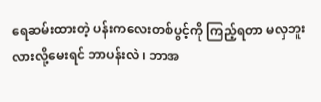ရေဆမ်းထားတဲ့ ပန်းကလေးတစ်ပွင့်ကို ကြည့်ရတာ မလှဘူးလားလို့မေးရင် ဘာပန်းလဲ ၊ ဘာအ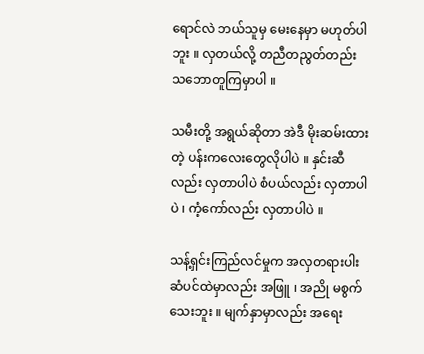ရောင်လဲ ဘယ်သူမှ မေးနေမှာ မဟုတ်ပါဘူး ။ လှတယ်လို့ တညီတညွတ်တည်း သဘောတူကြမှာပါ ။

သမီးတို့ အရွယ်ဆိုတာ အဲဒီ မိုးဆမ်းထားတဲ့ ပန်းကလေးတွေလိုပါပဲ ။ နှင်းဆီလည်း လှတာပါပဲ စံပယ်လည်း လှတာပါပဲ ၊ ကံ့ကော်လည်း လှတာပါပဲ ။

သန့်ရှင်းကြည်လင်မှုက အလှတရားပါး ဆံပင်ထဲမှာလည်း အဖြူ ၊ အညို မစွက်သေးဘူး ။ မျက်နှာမှာလည်း အရေး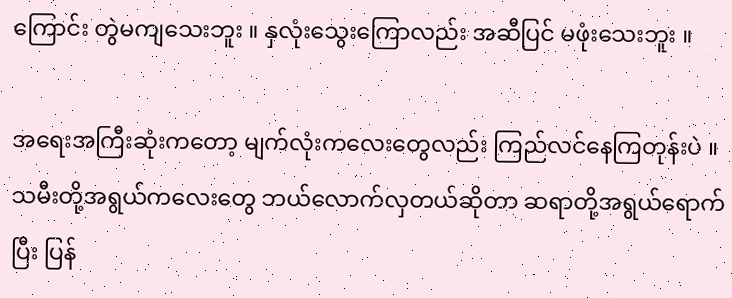ကြောင်း တွဲမကျသေးဘူး ။ နှလုံးသွေးကြောလည်း အဆီပြင် မဖုံးသေးဘူး ။

အရေးအကြီးဆုံးကတော့ မျက်လုံးကလေးတွေလည်း ကြည်လင်နေကြတုန်းပဲ ။ သမီးတို့အရွယ်ကလေးတွေ ဘယ်လောက်လှတယ်ဆိုတာ ဆရာတို့အရွယ်ရောက်ပြီး ပြန်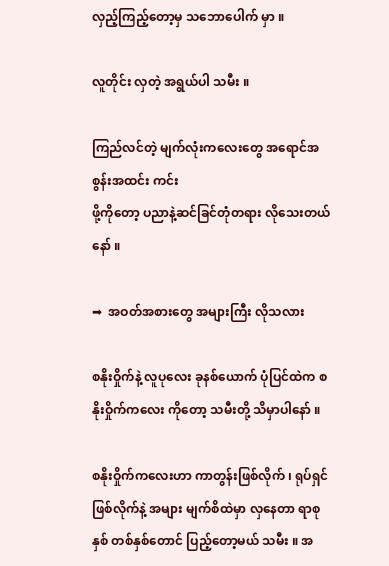လှည့်ကြည့်တော့မှ သဘောပေါက် မှာ ။

လူတိုင်း လှတဲ့ အရွယ်ပါ သမီး ။

ကြည်လင်တဲ့ မျက်လုံးကလေးတွေ အရောင်အစွန်းအထင်း ကင်း
ဖို့ကိုတော့ ပညာနဲ့ဆင်ခြင်တုံတရား လိုသေးတယ်နော် ။

➡  အဝတ်အစားတွေ အများကြီး လိုသလား

စနိုးဝှိုက်နဲ့ လူပုလေး ခုနစ်ယောက် ပုံပြင်ထဲက စနိုးဝှိုက်ကလေး ကိုတော့ သမီးတို့ သိမှာပါနော် ။

စနိုးဝှိုက်ကလေးဟာ ကာတွန်းဖြစ်လိုက် ၊ ရုပ်ရှင် ဖြစ်လိုက်နဲ့ အများ မျက်စိထဲမှာ လှနေတာ ရာစုနှစ် တစ်နှစ်တောင် ပြည့်တော့မယ် သမီး ။ အ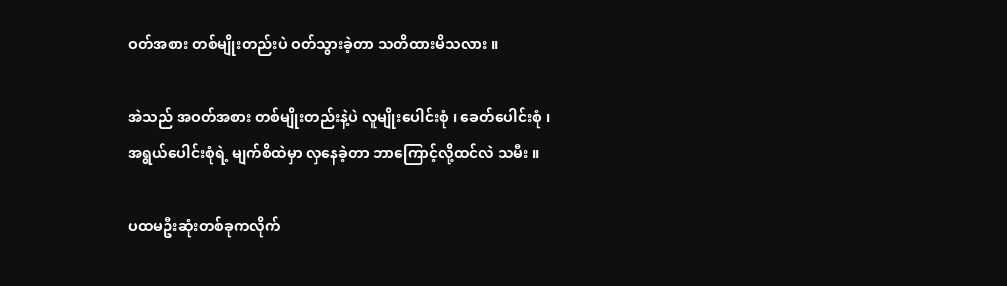ဝတ်အစား တစ်မျိုးတည်းပဲ ဝတ်သွားခဲ့တာ သတိထားမိသလား ။

အဲသည် အဝတ်အစား တစ်မျိုးတည်းနဲ့ပဲ လူမျိုးပေါင်းစုံ ၊ ခေတ်ပေါင်းစုံ ၊ အရွယ်ပေါင်းစုံရဲ့ မျက်စိထဲမှာ လှနေခဲ့တာ ဘာကြောင့်လို့ထင်လဲ သမီး ။

ပထမဦးဆုံးတစ်ခုကလိုက်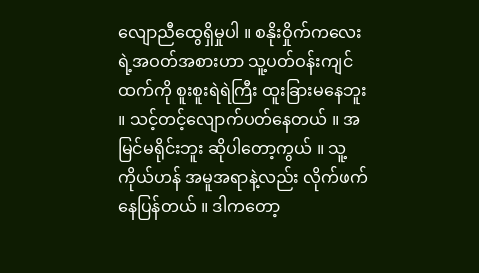လျောညီထွေရှိမှုပါ ။ စနိုးဝှိုက်ကလေးရဲ့အဝတ်အစားဟာ သူ့ပတ်ဝန်းကျင်ထက်ကို စူးစူးရဲရဲကြီး ထူးခြားမနေဘူး ။ သင့်တင့်လျောက်ပတ်နေတယ် ။ အမြင်မရိုင်းဘူး ဆိုပါတော့ကွယ် ။ သူ့ကိုယ်ဟန် အမူအရာနဲ့လည်း လိုက်ဖက်နေပြန်တယ် ။ ဒါကတော့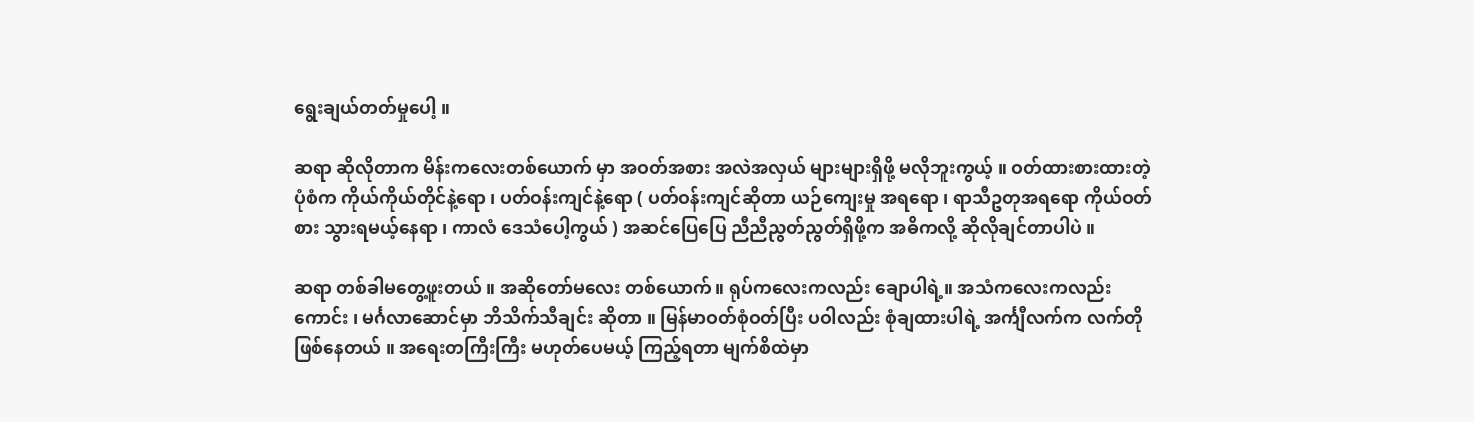ရွေးချယ်တတ်မှုပေါ့ ။

ဆရာ ဆိုလိုတာက မိန်းကလေးတစ်ယောက် မှာ အဝတ်အစား အလဲအလှယ် များများရှိဖို့ မလိုဘူးကွယ့် ။ ဝတ်ထားစားထားတဲ့ ပုံစံက ကိုယ်ကိုယ်တိုင်နဲ့ရော ၊ ပတ်ဝန်းကျင်နဲ့ရော ( ပတ်ဝန်းကျင်ဆိုတာ ယဉ်ကျေးမှု အရရော ၊ ရာသီဥတုအရရော ကိုယ်ဝတ်စား သွားရမယ့်နေရာ ၊ ကာလံ ဒေသံပေါ့ကွယ် ) အဆင်ပြေပြေ ညီညီညွတ်ညွတ်ရှိဖို့က အဓိကလို့ ဆိုလိုချင်တာပါပဲ ။

ဆရာ တစ်ခါမတွေ့ဖူးတယ် ။ အဆိုတော်မလေး တစ်ယောက်။ ရုပ်ကလေးကလည်း ချောပါရဲ့။ အသံကလေးကလည်း ကောင်း ၊ မင်္ဂလာဆောင်မှာ ဘိသိက်သီချင်း ဆိုတာ ။ မြန်မာဝတ်စုံဝတ်ပြီး ပဝါလည်း စုံချထားပါရဲ့ အင်္ကျီလက်က လက်တို ဖြစ်နေတယ် ။ အရေးတကြီးကြီး မဟုတ်ပေမယ့် ကြည့်ရတာ မျက်စိထဲမှာ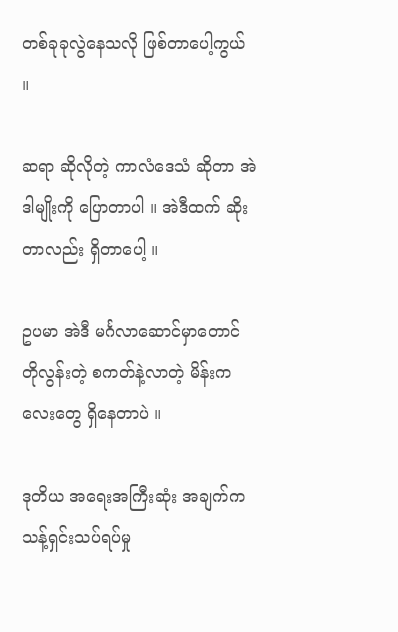တစ်ခုခုလွဲနေသလို ဖြစ်တာပေါ့ကွယ် ။

ဆရာ ဆိုလိုတဲ့ ကာလံဒေသံ ဆိုတာ အဲဒါမျိုးကို ပြောတာပါ ။ အဲဒီထက် ဆိုးတာလည်း ရှိတာပေါ့ ။

ဥပမာ အဲဒီ မင်္ဂလာဆောင်မှာတောင် တိုလွန်းတဲ့ စကတ်နဲ့လာတဲ့ မိန်းကလေးတွေ ရှိနေတာပဲ ။

ဒုတိယ အရေးအကြီးဆုံး အချက်က သန့်ရှင်းသပ်ရပ်မှု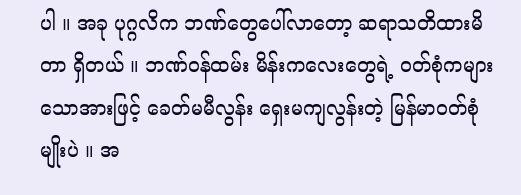ပါ ။ အခု ပုဂ္ဂလိက ဘဏ်တွေပေါ်လာတော့ ဆရာသတိထားမိတာ ရှိတယ် ။ ဘဏ်ဝန်ထမ်း မိန်းကလေးတွေရဲ့ ဝတ်စုံကများသောအားဖြင့် ခေတ်မမီလွန်း ရှေးမကျလွန်းတဲ့ မြန်မာဝတ်စုံမျိုးပဲ ။ အ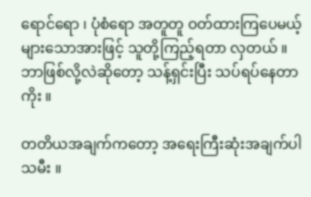ရောင်ရော ၊ ပုံစံရော အတူတူ ဝတ်ထားကြပေမယ့်များသောအားဖြင့် သူတို့ကြည့်ရတာ လှတယ် ။ ဘာဖြစ်လို့လဲဆိုတော့ သန့်ရှင်းပြီး သပ်ရပ်နေတာကိုး ။

တတိယအချက်ကတော့ အရေးကြီးဆုံးအချက်ပါ သမီး ။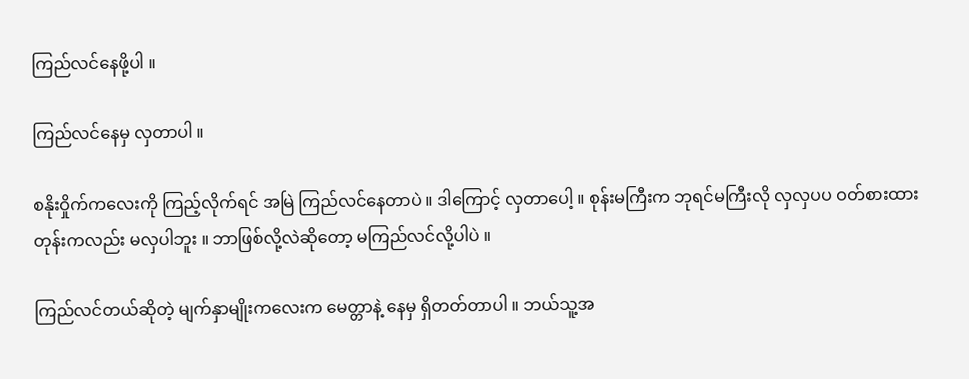ကြည်လင်နေဖို့ပါ ။

ကြည်လင်နေမှ လှတာပါ ။

စနိုးဝှိုက်ကလေးကို ကြည့်လိုက်ရင် အမြဲ ကြည်လင်နေတာပဲ ။ ဒါကြောင့် လှတာပေါ့ ။ စုန်းမကြီးက ဘုရင်မကြီးလို လှလှပပ ဝတ်စားထားတုန်းကလည်း မလှပါဘူး ။ ဘာဖြစ်လို့လဲဆိုတော့ မကြည်လင်လို့ပါပဲ ။

ကြည်လင်တယ်ဆိုတဲ့ မျက်နှာမျိုးကလေးက မေတ္တာနဲ့ နေမှ ရှိတတ်တာပါ ။ ဘယ်သူ့အ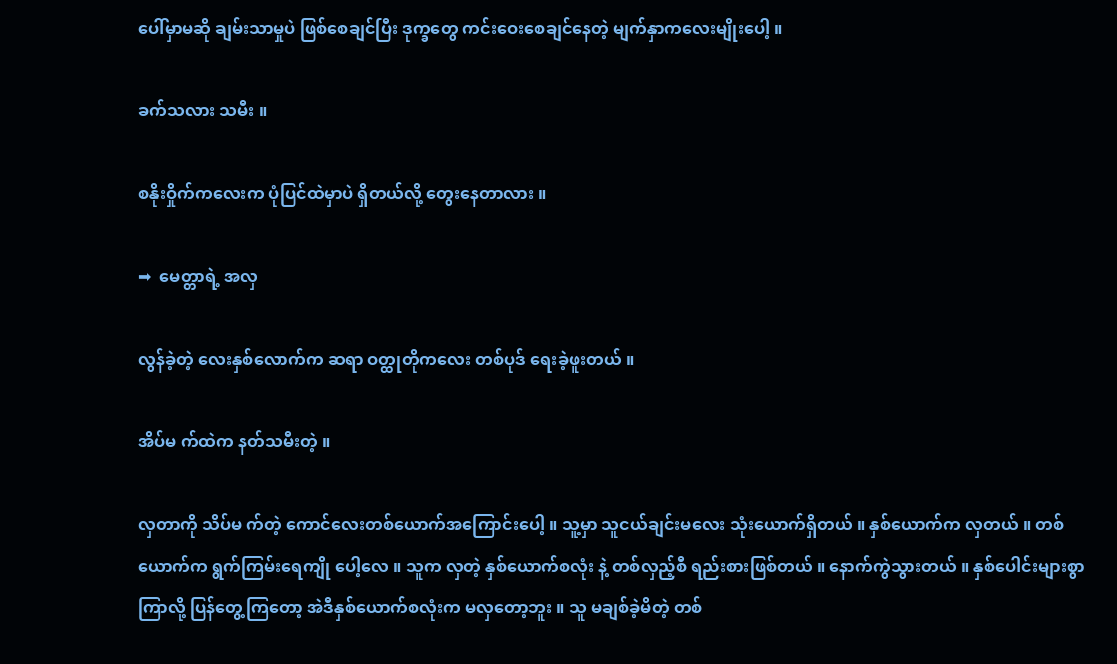ပေါ်မှာမဆို ချမ်းသာမှုပဲ ဖြစ်စေချင်ပြီး ဒုက္ခတွေ ကင်းဝေးစေချင်နေတဲ့ မျက်နှာကလေးမျိုးပေါ့ ။

ခက်သလား သမီး ။

စနိုးဝှိုက်ကလေးက ပုံပြင်ထဲမှာပဲ ရှိတယ်လို့ တွေးနေတာလား ။

➡  မေတ္တာရဲ့ အလှ

လွန်ခဲ့တဲ့ လေးနှစ်လောက်က ဆရာ ဝတ္ထုတိုကလေး တစ်ပုဒ် ရေးခဲ့ဖူးတယ် ။

အိပ်မ က်ထဲက နတ်သမီးတဲ့ ။

လှတာကို သိပ်မ က်တဲ့ ကောင်လေးတစ်ယောက်အကြောင်းပေါ့ ။ သူ့မှာ သူငယ်ချင်းမလေး သုံးယောက်ရှိတယ် ။ နှစ်ယောက်က လှတယ် ။ တစ်ယောက်က ရွက်ကြမ်းရေကျို ပေါ့လေ ။ သူက လှတဲ့ နှစ်ယောက်စလုံး နဲ့ တစ်လှည့်စီ ရည်းစားဖြစ်တယ် ။ နောက်ကွဲသွားတယ် ။ နှစ်ပေါင်းများစွာကြာလို့ ပြန်တွေ့ကြတော့ အဲဒီနှစ်ယောက်စလုံးက မလှတော့ဘူး ။ သူ မချစ်ခဲ့မိတဲ့ တစ်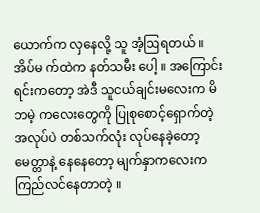ယောက်က လှနေလို့ သူ အံ့ဩရတယ် ။ အိပ်မ က်ထဲက နတ်သမီး ပေါ့ ။ အကြောင်းရင်းကတော့ အဲဒီ သူငယ်ချင်းမလေးက မိဘမဲ့ ကလေးတွေကို ပြုစုစောင့်ရှောက်တဲ့ အလုပ်ပဲ တစ်သက်လုံး လုပ်နေခဲ့တော့ မေတ္တာနဲ့ နေနေတော့ မျက်နှာကလေးက ကြည်လင်နေတာတဲ့ ။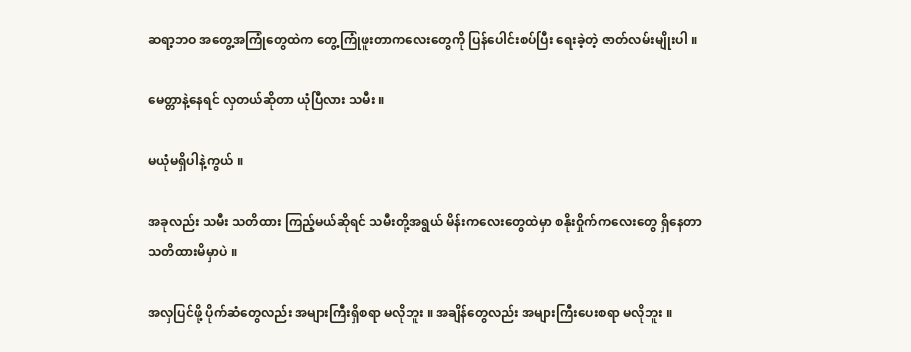ဆရာ့ဘဝ အတွေ့အကြုံတွေထဲက တွေ့ကြုံဖူးတာကလေးတွေကို ပြန်ပေါင်းစပ်ပြီး ရေးခဲ့တဲ့ ဇာတ်လမ်းမျိုးပါ ။

မေတ္တာနဲ့နေရင် လှတယ်ဆိုတာ ယုံပြီလား သမီး ။

မယုံမရှိပါနဲ့ကွယ် ။

အခုလည်း သမီး သတိထား ကြည့်မယ်ဆိုရင် သမီးတို့အရွယ် မိန်းကလေးတွေထဲမှာ စနိုးဝှိုက်ကလေးတွေ ရှိနေတာ သတိထားမိမှာပဲ ။

အလှပြင်ဖို့ ပိုက်ဆံတွေလည်း အများကြီးရှိစရာ မလိုဘူး ။ အချိန်တွေလည်း အများကြီးပေးစရာ မလိုဘူး ။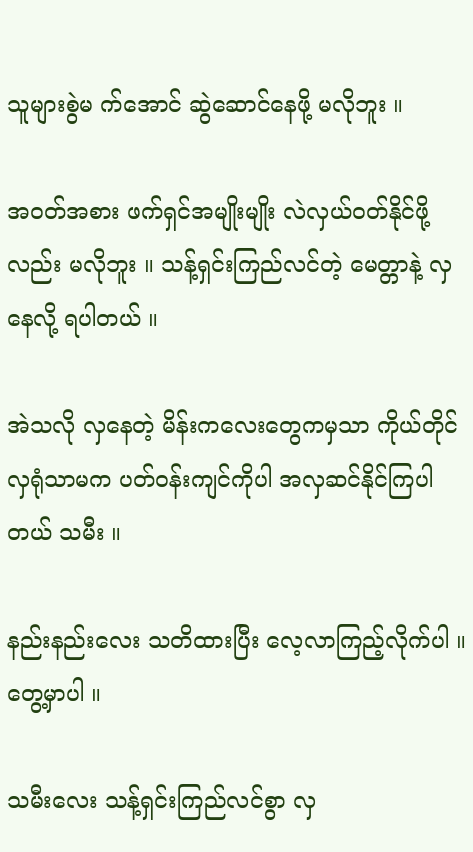သူများစွဲမ က်အောင် ဆွဲဆောင်နေဖို့ မလိုဘူး ။

အဝတ်အစား ဖက်ရှင်အမျိုးမျိုး လဲလှယ်ဝတ်နိုင်ဖို့လည်း မလိုဘူး ။ သန့်ရှင်းကြည်လင်တဲ့ မေတ္တာနဲ့ လှနေလို့ ရပါတယ် ။

အဲသလို လှနေတဲ့ မိန်းကလေးတွေကမှသာ ကိုယ်တိုင်လှရုံသာမက ပတ်ဝန်းကျင်ကိုပါ အလှဆင်နိုင်ကြပါတယ် သမီး ။

နည်းနည်းလေး သတိထားပြီး လေ့လာကြည့်လိုက်ပါ ။ တွေ့မှာပါ ။

သမီးလေး သန့်ရှင်းကြည်လင်စွာ လှ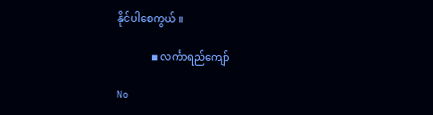နိုင်ပါစေကွယ် ။

             ◾ လင်္ကာရည်ကျော်

No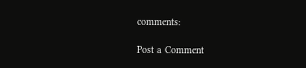comments:

Post a Comment